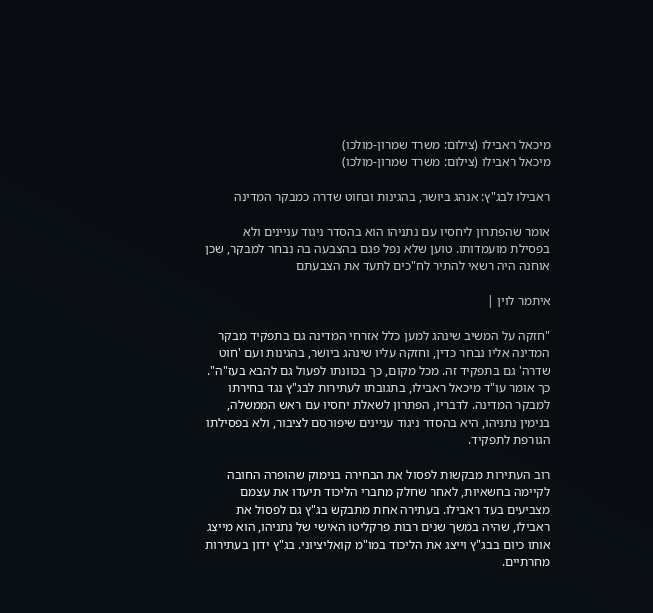מיכאל ראבילו (צילום: משרד שמרון-מולכו)
מיכאל ראבילו (צילום: משרד שמרון-מולכו)

ראבילו לבג"ץ: אנהג ביושר, בהגינות ובחוט שדרה כמבקר המדינה

אומר שהפתרון ליחסיו עם נתניהו הוא בהסדר ניגוד עניינים ולא בפסילת מועמדותו. טוען שלא נפל פגם בהצבעה בה נבחר למבקר, שכן אוחנה היה רשאי להתיר לח"כים לתעד את הצבעתם

איתמר לוין |

"חזקה על המשיב שינהג למען כלל אזרחי המדינה גם בתפקיד מבקר המדינה אליו נבחר כדין, וחזקה עליו שינהג ביושר, בהגינות ועם 'חוט שדרה' גם בתפקיד זה. מכל מקום, כך בכוונתו לפעול גם להבא בעז"ה". כך אומר עו"ד מיכאל ראבילו, בתגובתו לעתירות לבג"ץ נגד בחירתו למבקר המדינה. לדבריו, הפתרון לשאלת יחסיו עם ראש הממשלה, בנימין נתניהו, היא בהסדר ניגוד עניינים שיפורסם לציבור, ולא בפסילתו הגורפת לתפקיד.

רוב העתירות מבקשות לפסול את הבחירה בנימוק שהופרה החובה לקיימה בחשאיות, לאחר שחלק מחברי הליכוד תיעדו את עצמם מצביעים בעד ראבילו. בעתירה אחת מתבקש בג"ץ גם לפסול את ראבילו, שהיה במשך שנים רבות פרקליטו האישי של נתניהו, הוא מייצג אותו כיום בבג"ץ וייצג את הליכוד במו"מ קואליציוני. בג"ץ ידון בעתירות מחרתיים.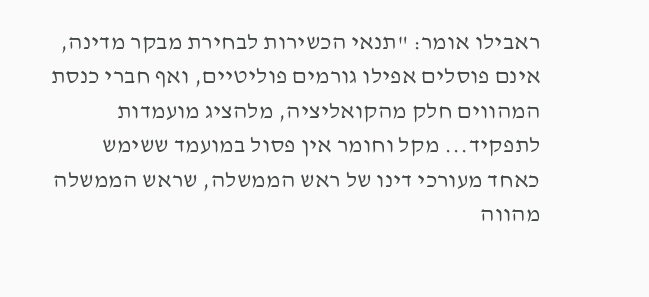ראבילו אומר: "תנאי הכשירות לבחירת מבקר מדינה, אינם פוסלים אפילו גורמים פוליטיים, ואף חברי כנסת המהווים חלק מהקואליציה, מלהציג מועמדות לתפקיד... מקל וחומר אין פסול במועמד ששימש כאחד מעורכי דינו של ראש הממשלה, שראש הממשלה מהווה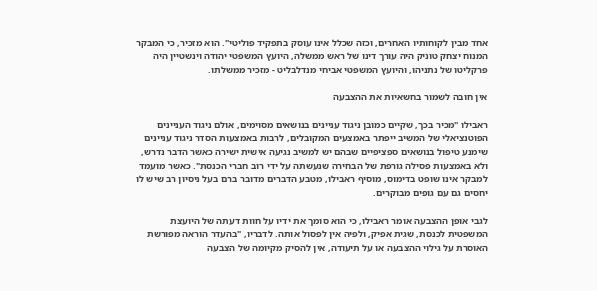אחד מבין לקוחותיו האחרים, וכזה שכלל אינו עוסק בתפקיד פוליטי". הוא מזכיר, כי המבקר המנוח יצחק טוניק היה עורך דינו של ראש ממשלה, היועץ המשפטי יהודה וינשטיין היה פרקליטו של נתניהו, והיועץ המשפטי אביחי מנדלבליט - מזכיר ממשלתו.

אין חובה לשמור בחשאיות את ההצבעה

ראבילו "מכיר בכך, שקיים כמובן ניגוד עניינים בנושאים מסוימים, אולם ניגוד העניינים הפוטנציאלי של המשיב ייפתר באמצעים המקובלים, לרבות באמצעות הסדר ניגוד עניינים שימנע טיפול בנושאים ספציפיים שבהם יש למשיב נגיעה אישית ישירה כאשר הדבר נדרש, ולא באמצעות פסילה גורפת של הבחירה שנעשתה על ידי רוב חברי הכנסת". כאשר מועמד למבקר אינו שופט בדימוס, מוסיף ראבילו, מטבע הדברים מדובר ברם בעל ניסיון רב שיש לו יחסים גם עם גופים מבוקרים.

לגבי אופן ההצבעה אומר ראבילו, כי הוא סומך את ידיו על חוות דעתה של היועצת המשפטית לכנסת, שגית אפיק, ולפיה אין לפסול אותה. לדבריו, "בהעדר הוראה מפורשת האוסרת על גילוי ההצבעה או על תיעודה, אין להסיק מקיומה של הצבעה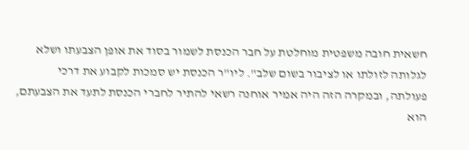חשאית חובה משפטית מוחלטת על חבר הכנסת לשמור בסוד את אופן הצבעתו ושלא לגלותה לזולתו או לציבור בשום שלב". ליו"ר הכנסת יש סמכות לקבוע את דרכי פעולתה, ובמקרה הזה היה אמיר אוחנה רשאי להתיר לחברי הכנסת לתעד את הצבעתם, הוא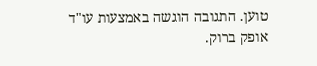טוען. התגובה הוגשה באמצעות עו"ד אופק ברוק.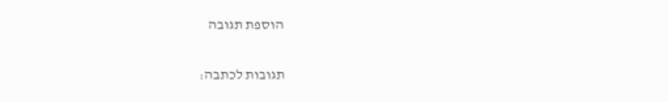הוספת תגובה

תגובות לכתבה: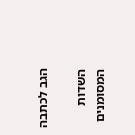הגב לכתבה

השדות המסומנים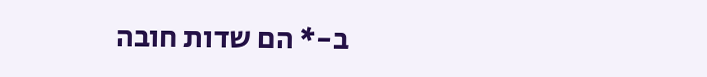ב-* הם שדות חובה